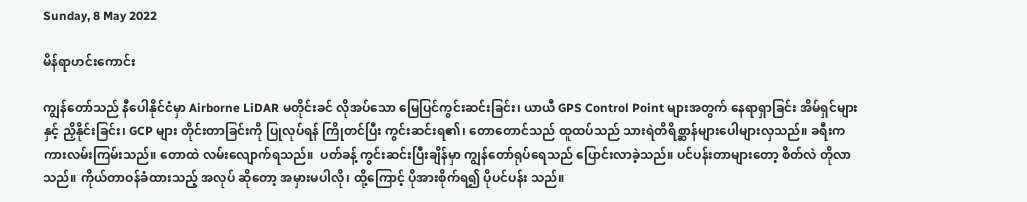Sunday, 8 May 2022

မိန်ရာဟင်းကောင်း

ကျွန်တော်သည် နီပေါနိုင်ငံမှာ Airborne LiDAR မတိုင်းခင် လိုအပ်သော မြေပြင်ကွင်းဆင်းခြင်း၊ ယာယီ GPS Control Point များအတွက် နေရာရှာခြင်း အိမ်ရှင်များနှင့် ညှိနိုင်းခြင်း၊ GCP များ တိုင်းတာခြင်းကို ပြုလုပ်ရန် ကြိုတင်ပြီး ကွင်းဆင်းရ၏၊ တောတောင်သည် ထူထပ်သည် သားရဲတိရိစ္ဆာန်များပေါများလှသည်။ ခရီးက ကားလမ်းကြမ်းသည်။ တောထဲ လမ်းလျောက်ရသည်။  ပတ်ခန့် ကွင်းဆင်းပြီးချိန်မှာ ကျွန်တော်ရုပ်ရေသည် ပြောင်းလာခဲ့သည်။ ပင်ပန်းတာများတော့ စိတ်လဲ တိုလာသည်။ ကိုယ်တာဝန်ခံထားသည့် အလုပ် ဆိုတော့ အမှားမပါလို၊ ထို့ကြောင့် ပိုအားစိုက်ရ၍ ပိုပင်ပန်း သည်။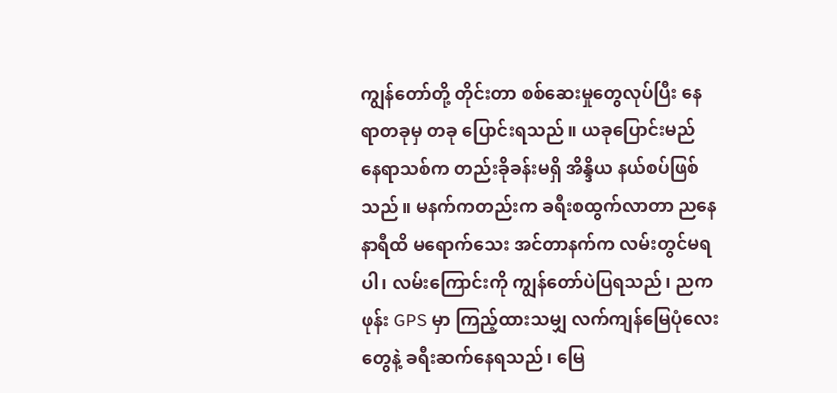ကျွန်တော်တို့ တိုင်းတာ စစ်ဆေးမှုတွေလုပ်ပြီး နေရာတခုမှ တခု ပြောင်းရသည်။ ယခုပြောင်းမည် နေရာသစ်က တည်းခိုခန်းမရှိ အိန္ဒိယ နယ်စပ်ဖြစ်သည်။ မနက်ကတည်းက ခရီးစထွက်လာတာ ညနေ  နာရီထိ မရောက်သေး အင်တာနက်က လမ်းတွင်မရပါ၊ လမ်းကြောင်းကို ကျွန်တော်ပဲပြရသည်၊ ညက ဖုန်း GPS မှာ ကြည့်ထားသမျှ လက်ကျန်မြေပုံလေးတွေနဲ့ ခရီးဆက်နေရသည်၊ မြေ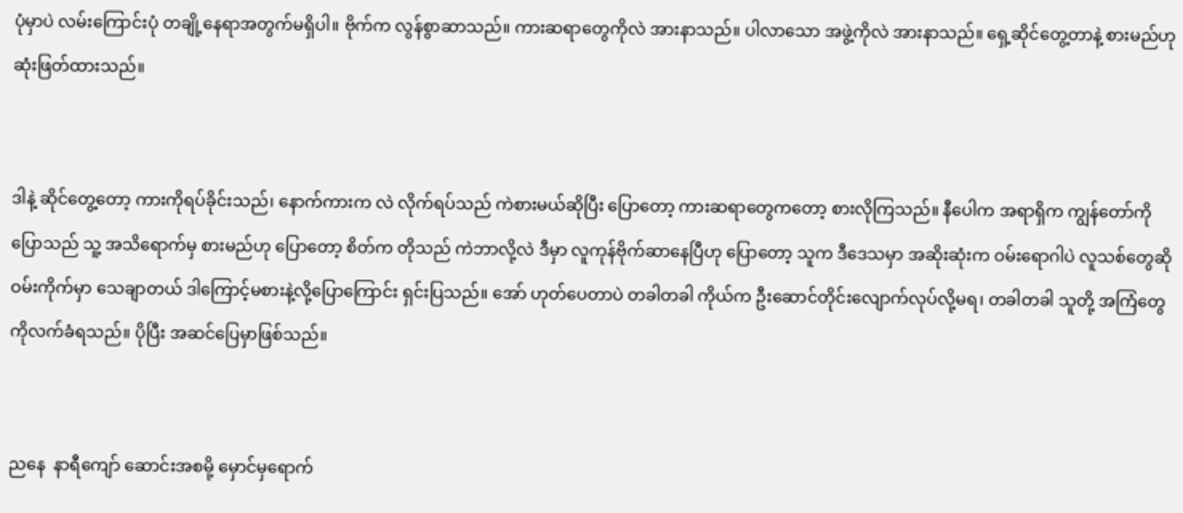ပုံမှာပဲ လမ်းကြောင်းပုံ တချို့နေရာအတွက်မရှိပါ။ ဗိုက်က လွန်စွာဆာသည်။ ကားဆရာတွေကိုလဲ အားနာသည်။ ပါလာသော အဖွဲ့ကိုလဲ အားနာသည်။ ရှေ့ဆိုင်တွေ့တာနဲ့ စားမည်ဟု ဆုံးဖြတ်ထားသည်။


ဒါနဲ့ ဆိုင်တွေ့တော့ ကားကိုရပ်ခိုင်းသည်၊ နောက်ကားက လဲ လိုက်ရပ်သည် ကဲစားမယ်ဆိုပြီး ပြောတော့ ကားဆရာတွေကတော့ စားလိုကြသည်။ နီပေါက အရာရှိက ကျွန်တော်ကို ပြောသည် သူ့ အသိရောက်မှ စားမည်ဟု ပြောတော့ စိတ်က တိုသည် ကဲဘာလို့လဲ ဒီမှာ လူကုန်ဗိုက်ဆာနေပြီဟု ပြောတော့ သူက ဒီဒေသမှာ အဆိုးဆုံးက ဝမ်းရောဂါပဲ လူသစ်တွေဆို ဝမ်းကိုက်မှာ သေချာတယ် ဒါကြောင့်မစားနဲ့လို့ပြောကြောင်း ရှင်းပြသည်။ အော် ဟုတ်ပေတာပဲ တခါတခါ ကိုယ်က ဦးဆောင်တိုင်းလျောက်လုပ်လို့မရ၊ တခါတခါ သူတို့ အကြံတွေ ကိုလက်ခံရသည်။ ပိုပြီး အဆင်ပြေမှာဖြစ်သည်။


ညနေ  နာရီကျော် ဆောင်းအစမို့ မှောင်မှရောက်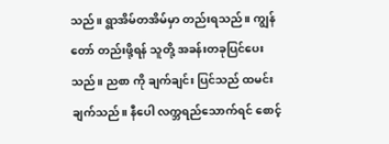သည်။ ရွာအိမ်တအိမ်မှာ တည်းရသည်။ ကျွန်တော် တည်းဖို့ရန် သူတို့ အခန်းတခုပြင်ပေးသည်။ ညစာ ကို ချက်ချင်း ပြင်သည် ထမင်းချက်သည်။ နီပေါ လက္ဘရည်သောက်ရင် စောင့်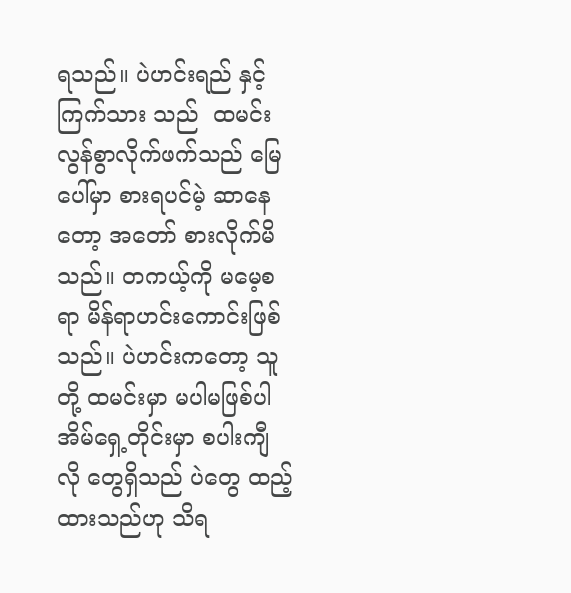ရသည်။ ပဲဟင်းရည် နှင့် ကြက်သား သည်  ထမင်း လွန်စွာလိုက်ဖက်သည် မြေပေါ်မှာ စားရပင်မဲ့ ဆာနေတော့ အတော် စားလိုက်မိသည်။ တကယ့်ကို မမေ့စရာ မိန်ရာဟင်းကောင်းဖြစ်သည်။ ပဲဟင်းကတော့ သူတို့ ထမင်းမှာ မပါမဖြစ်ပါ အိမ်ရှေ့တိုင်းမှာ စပါးကျီ လို တွေရှိသည် ပဲတွေ ထည့်ထားသည်ဟု သိရ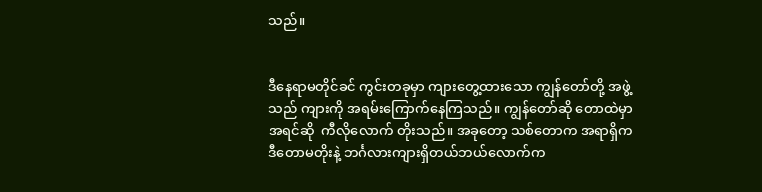သည်။


ဒီနေရာမတိုင်ခင် ကွင်းတခုမှာ ကျားတွေ့ထားသော ကျွန်တော်တို့ အဖွဲ့သည် ကျားကို အရမ်းကြောက်နေကြသည်။ ကျွန်တော်ဆို တောထဲမှာ အရင်ဆို  ကီလိုလောက် တိုးသည်။ အခုတော့ သစ်တောက အရာရှိက ဒီတောမတိုးနဲ့ ဘင်္ဂလားကျားရှိတယ်ဘယ်လောက်က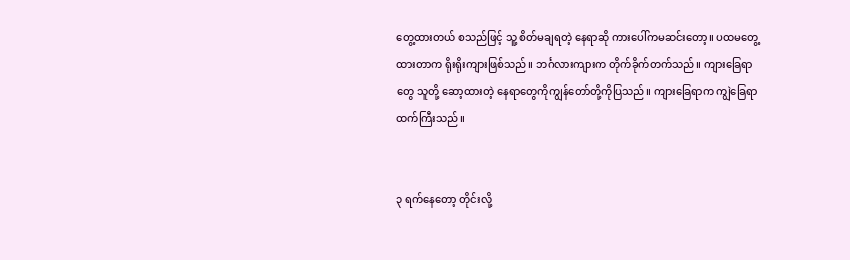တွေ့ထားတယ် စသည်ဖြင့် သူ့ စိတ်မချရတဲ့ နေရာဆို ကားပေါ်ကမဆင်းတော့။ ပထမတွေ့ထားတာက ရိုးရိုးကျားဖြစ်သည်။ ဘင်္ဂလားကျားက တိုက်ခိုက်တက်သည်။ ကျားခြေရာတွေ သူတို့ ဆော့ထားတဲ့ နေရာတွေကိုကျွန်တော်တို့ကိုပြသည်။ ကျားခြေရာက ကျွဲခြေရာထက်ကြီးသည်။


၃ ရက်နေတော့ တိုင်းလို့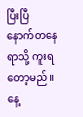ပြီးပြီ နောက်တနေရာသို့ ကူးရတော့မည်။ နေ့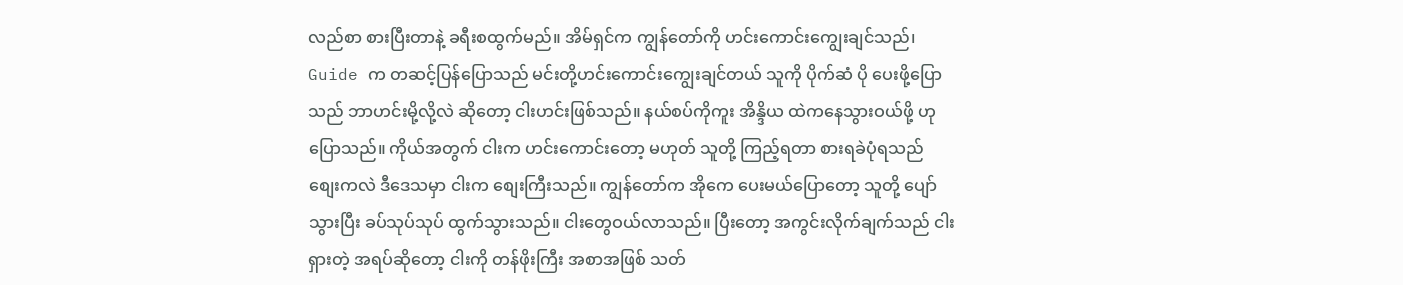လည်စာ စားပြီးတာနဲ့ ခရီးစထွက်မည်။ အိမ်ရှင်က ကျွန်တော်ကို ဟင်းကောင်းကျွေးချင်သည်၊ Guide က တဆင့်ပြန်ပြောသည် မင်းတို့ဟင်းကောင်းကျွေးချင်တယ် သူကို ပိုက်ဆံ ပို ပေးဖို့ပြောသည် ဘာဟင်းမို့လို့လဲ ဆိုတော့ ငါးဟင်းဖြစ်သည်။ နယ်စပ်ကိုကူး အိန္ဒိယ ထဲကနေသွားဝယ်ဖို့ ဟု ပြောသည်။ ကိုယ်အတွက် ငါးက ဟင်းကောင်းတော့ မဟုတ် သူတို့ ကြည့်ရတာ စားရခဲပုံရသည် စျေးကလဲ ဒီဒေသမှာ ငါးက စျေးကြီးသည်။ ကျွန်တော်က အိုကေ ပေးမယ်ပြောတော့ သူတို့ ပျော်သွားပြီး ခပ်သုပ်သုပ် ထွက်သွားသည်။ ငါးတွေဝယ်လာသည်။ ပြီးတော့ အကွင်းလိုက်ချက်သည် ငါးရှားတဲ့ အရပ်ဆိုတော့ ငါးကို တန်ဖိုးကြီး အစာအဖြစ် သတ်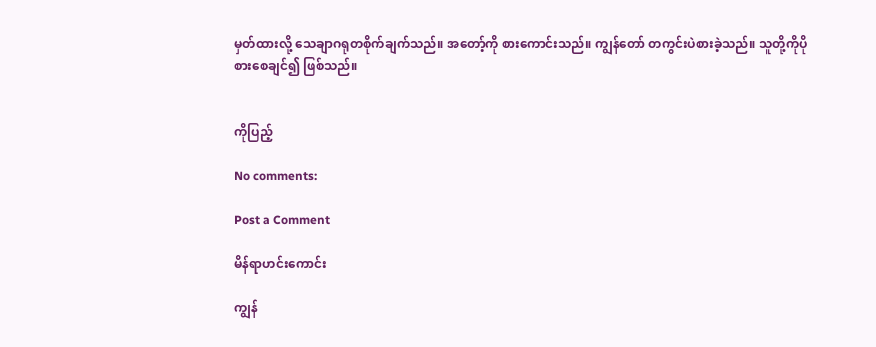မှတ်ထားလို့ သေချာဂရုတစိုက်ချက်သည်။ အတော့်ကို စားကောင်းသည်။ ကျွန်တော် တကွင်းပဲစားခဲ့သည်။ သူတို့ကိုပိုစားစေချင်၍ ဖြစ်သည်။


ကိုပြည့်

No comments:

Post a Comment

မိန်ရာဟင်းကောင်း

ကျွန်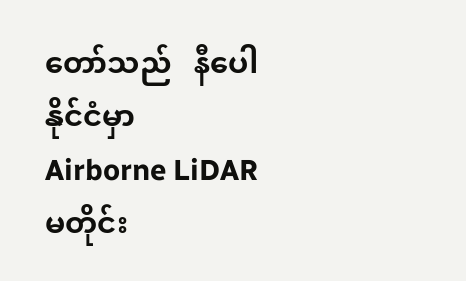တော်သည်   နီပေါနိုင်ငံမှာ   Airborne LiDAR   မတိုင်း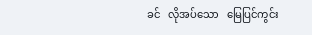ခင်   လိုအပ်သော   မြေပြင်ကွင်း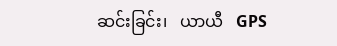ဆင်းခြင်း၊   ယာယီ   GPS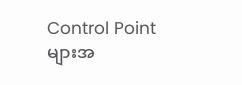Control Point   များအ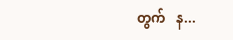တွက်   န...